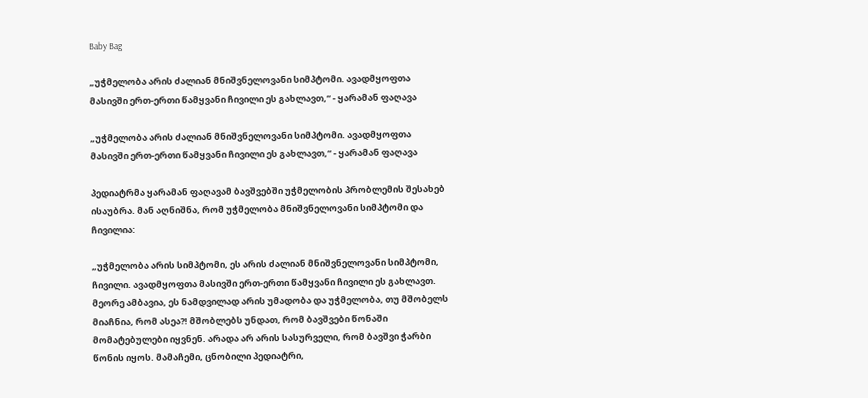Baby Bag

„უჭმელობა არის ძალიან მნიშვნელოვანი სიმპტომი. ავადმყოფთა მასივში ერთ-ერთი წამყვანი ჩივილი ეს გახლავთ,“ - ყარამან ფაღავა

„უჭმელობა არის ძალიან მნიშვნელოვანი სიმპტომი. ავადმყოფთა მასივში ერთ-ერთი წამყვანი ჩივილი ეს გახლავთ,“ - ყარამან ფაღავა

პედიატრმა ყარამან ფაღავამ ბავშვებში უჭმელობის პრობლემის შესახებ ისაუბრა. მან აღნიშნა, რომ უჭმელობა მნიშვნელოვანი სიმპტომი და ჩივილია:

„უჭმელობა არის სიმპტომი, ეს არის ძალიან მნიშვნელოვანი სიმპტომი, ჩივილი. ავადმყოფთა მასივში ერთ-ერთი წამყვანი ჩივილი ეს გახლავთ. მეორე ამბავია, ეს ნამდვილად არის უმადობა და უჭმელობა, თუ მშობელს მიაჩნია, რომ ასეა?! მშობლებს უნდათ, რომ ბავშვები წონაში მომატებულები იყვნენ. არადა არ არის სასურველი, რომ ბავშვი ჭარბი წონის იყოს. მამაჩემი, ცნობილი პედიატრი,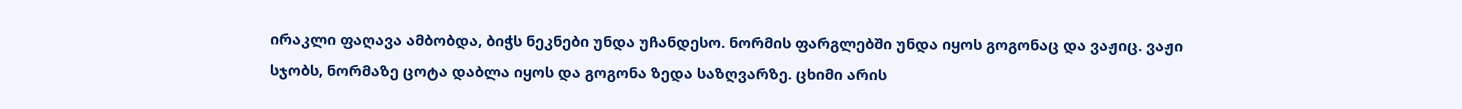ირაკლი ფაღავა ამბობდა, ბიჭს ნეკნები უნდა უჩანდესო. ნორმის ფარგლებში უნდა იყოს გოგონაც და ვაჟიც. ვაჟი სჯობს, ნორმაზე ცოტა დაბლა იყოს და გოგონა ზედა საზღვარზე. ცხიმი არის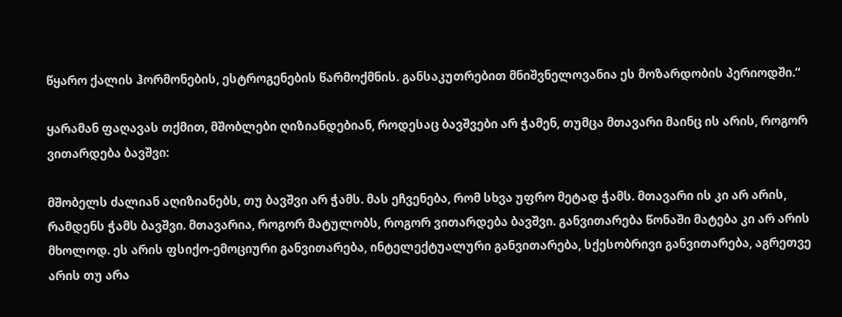წყარო ქალის ჰორმონების, ესტროგენების წარმოქმნის. განსაკუთრებით მნიშვნელოვანია ეს მოზარდობის პერიოდში.“

ყარამან ფაღავას თქმით, მშობლები ღიზიანდებიან, როდესაც ბავშვები არ ჭამენ, თუმცა მთავარი მაინც ის არის, როგორ ვითარდება ბავშვი:

მშობელს ძალიან აღიზიანებს, თუ ბავშვი არ ჭამს. მას ეჩვენება, რომ სხვა უფრო მეტად ჭამს. მთავარი ის კი არ არის, რამდენს ჭამს ბავშვი. მთავარია, როგორ მატულობს, როგორ ვითარდება ბავშვი. განვითარება წონაში მატება კი არ არის მხოლოდ. ეს არის ფსიქო-ემოციური განვითარება, ინტელექტუალური განვითარება, სქესობრივი განვითარება, აგრეთვე არის თუ არა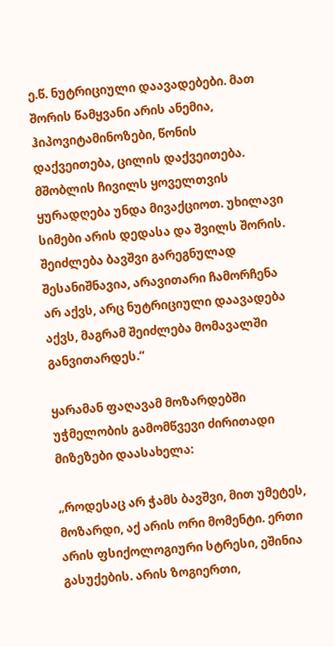ე.წ. ნუტრიციული დაავადებები. მათ შორის წამყვანი არის ანემია, ჰიპოვიტამინოზები, წონის დაქვეითება, ცილის დაქვეითება. მშობლის ჩივილს ყოველთვის ყურადღება უნდა მივაქციოთ. უხილავი სიმები არის დედასა და შვილს შორის. შეიძლება ბავშვი გარეგნულად შესანიშნავია, არავითარი ჩამორჩენა არ აქვს, არც ნუტრიციული დაავადება აქვს, მაგრამ შეიძლება მომავალში განვითარდეს.“

ყარამან ფაღავამ მოზარდებში უჭმელობის გამომწვევი ძირითადი მიზეზები დაასახელა:

„როდესაც არ ჭამს ბავშვი, მით უმეტეს, მოზარდი, აქ არის ორი მომენტი. ერთი არის ფსიქოლოგიური სტრესი, ეშინია გასუქების. არის ზოგიერთი,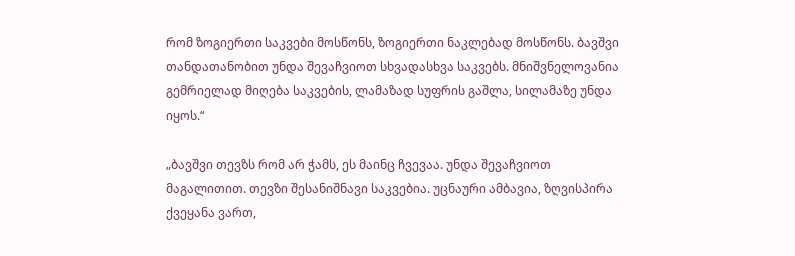რომ ზოგიერთი საკვები მოსწონს, ზოგიერთი ნაკლებად მოსწონს. ბავშვი თანდათანობით უნდა შევაჩვიოთ სხვადასხვა საკვებს. მნიშვნელოვანია გემრიელად მიღება საკვების, ლამაზად სუფრის გაშლა, სილამაზე უნდა იყოს.“

„ბავშვი თევზს რომ არ ჭამს, ეს მაინც ჩვევაა. უნდა შევაჩვიოთ მაგალითით. თევზი შესანიშნავი საკვებია. უცნაური ამბავია, ზღვისპირა ქვეყანა ვართ,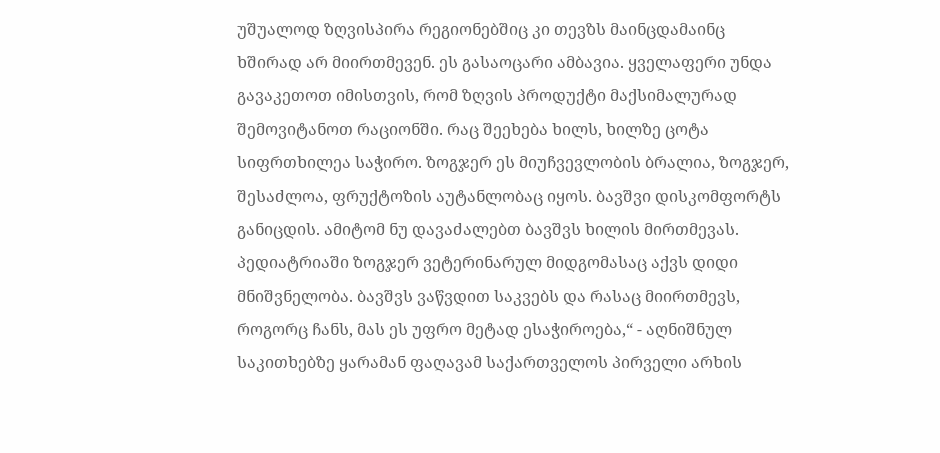უშუალოდ ზღვისპირა რეგიონებშიც კი თევზს მაინცდამაინც ხშირად არ მიირთმევენ. ეს გასაოცარი ამბავია. ყველაფერი უნდა გავაკეთოთ იმისთვის, რომ ზღვის პროდუქტი მაქსიმალურად შემოვიტანოთ რაციონში. რაც შეეხება ხილს, ხილზე ცოტა სიფრთხილეა საჭირო. ზოგჯერ ეს მიუჩვევლობის ბრალია, ზოგჯერ, შესაძლოა, ფრუქტოზის აუტანლობაც იყოს. ბავშვი დისკომფორტს განიცდის. ამიტომ ნუ დავაძალებთ ბავშვს ხილის მირთმევას. პედიატრიაში ზოგჯერ ვეტერინარულ მიდგომასაც აქვს დიდი მნიშვნელობა. ბავშვს ვაწვდით საკვებს და რასაც მიირთმევს, როგორც ჩანს, მას ეს უფრო მეტად ესაჭიროება,“ - აღნიშნულ საკითხებზე ყარამან ფაღავამ საქართველოს პირველი არხის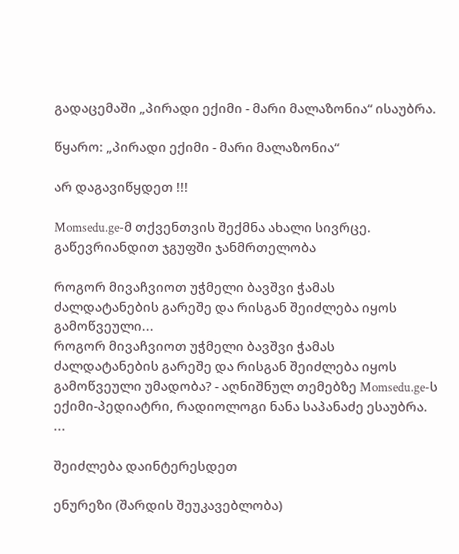გადაცემაში „პირადი ექიმი - მარი მალაზონია“ ისაუბრა.

წყარო: „პირადი ექიმი - მარი მალაზონია“

არ დაგავიწყდეთ !!!

Momsedu.ge-მ თქვენთვის შექმნა ახალი სივრცე. გაწევრიანდით ჯგუფში ჯანმრთელობა

როგორ მივაჩვიოთ უჭმელი ბავშვი ჭამას ძალდატანების გარეშე და რისგან შეიძლება იყოს გამოწვეული...
როგორ მივაჩვიოთ უჭმელი ბავშვი ჭამას ძალდატანების გარეშე და რისგან შეიძლება იყოს გამოწვეული უმადობა? - აღნიშნულ თემებზე Momsedu.ge-ს ექიმი-პედიატრი, რადიოლოგი ნანა საპანაძე ესაუბრა. ...

შეიძლება დაინტერესდეთ

ენურეზი (შარდის შეუკავებლობა)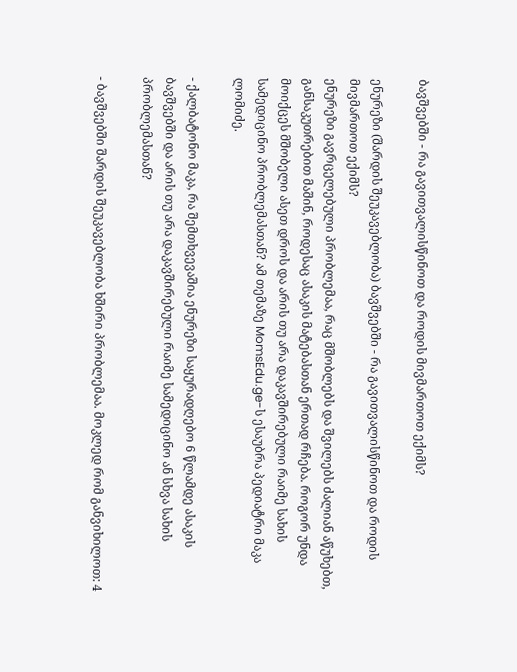ბავშვებში - რა გავითვალისწინოთ და როდის მივმართოთ ექიმს?

ენურეზი (შარდის შეუკავებლობა) ბავშვებში - რა გავითვალისწინოთ და როდის მივმართოთ ექიმს?
ენურეზი გავრცელებული პრობლემაა, რაც მშობლებს და შვილებს ძალიან აწუხებთ, განსაკუთრებით მაშინ, როდესაც ასაკის მატებასთან ერთად რჩება. როგორ უნდა მოიქცეს მშობელი ასეთ დროს და არის თუ არა დაკავშირებული რაიმე სახის სამედიცინო პრობლემასთან? ამ თემაზე MomsEdu.ge-ს ესაუბრა პედიატრი მაკა ლომიძე.

- ქალბატონო მაკა, რა შემთხვევაშია ენურეზი საყურადღებო 6 წლამდე ასაკის ბავშვებში და არის თუ არა დაკავშირებული რაიმე სამედიცინო ან სხვა სახის პრობლემასთან?

- ბავშვებში შარდის შეუკავებლობა ხშირი პრობლემაა. მოკლედ რომ განვიხილოთ: 4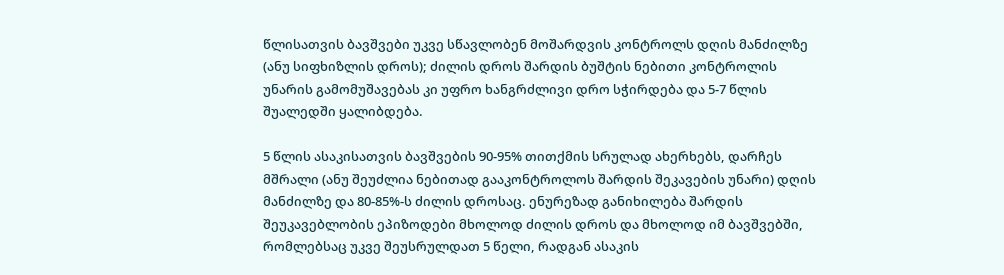წლისათვის ბავშვები უკვე სწავლობენ მოშარდვის კონტროლს დღის მანძილზე (ანუ სიფხიზლის დროს); ძილის დროს შარდის ბუშტის ნებითი კონტროლის უნარის გამომუშავებას კი უფრო ხანგრძლივი დრო სჭირდება და 5-7 წლის შუალედში ყალიბდება.

5 წლის ასაკისათვის ბავშვების 90-95% თითქმის სრულად ახერხებს, დარჩეს მშრალი (ანუ შეუძლია ნებითად გააკონტროლოს შარდის შეკავების უნარი) დღის მანძილზე და 80-85%-ს ძილის დროსაც. ენურეზად განიხილება შარდის შეუკავებლობის ეპიზოდები მხოლოდ ძილის დროს და მხოლოდ იმ ბავშვებში, რომლებსაც უკვე შეუსრულდათ 5 წელი, რადგან ასაკის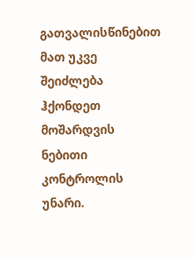გათვალისწინებით მათ უკვე შეიძლება ჰქონდეთ მოშარდვის ნებითი კონტროლის უნარი.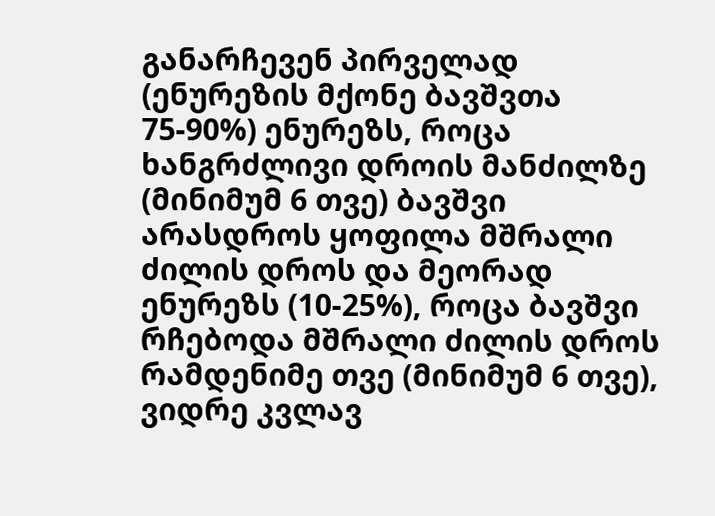განარჩევენ პირველად (ენურეზის მქონე ბავშვთა 75-90%) ენურეზს, როცა ხანგრძლივი დროის მანძილზე (მინიმუმ 6 თვე) ბავშვი არასდროს ყოფილა მშრალი ძილის დროს და მეორად ენურეზს (10-25%), როცა ბავშვი რჩებოდა მშრალი ძილის დროს რამდენიმე თვე (მინიმუმ 6 თვე), ვიდრე კვლავ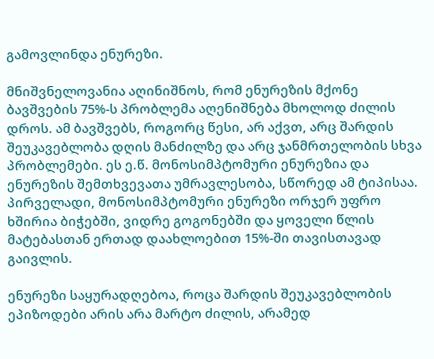გამოვლინდა ენურეზი.

მნიშვნელოვანია აღინიშნოს, რომ ენურეზის მქონე ბავშვების 75%-ს პრობლემა აღენიშნება მხოლოდ ძილის დროს. ამ ბავშვებს, როგორც წესი, არ აქვთ, არც შარდის შეუკავებლობა დღის მანძილზე და არც ჯანმრთელობის სხვა პრობლემები. ეს ე.წ. მონოსიმპტომური ენურეზია და ენურეზის შემთხვევათა უმრავლესობა, სწორედ ამ ტიპისაა. პირველადი, მონოსიმპტომური ენურეზი ორჯერ უფრო ხშირია ბიჭებში, ვიდრე გოგონებში და ყოველი წლის მატებასთან ერთად დაახლოებით 15%-ში თავისთავად გაივლის.

ენურეზი საყურადღებოა, როცა შარდის შეუკავებლობის ეპიზოდები არის არა მარტო ძილის, არამედ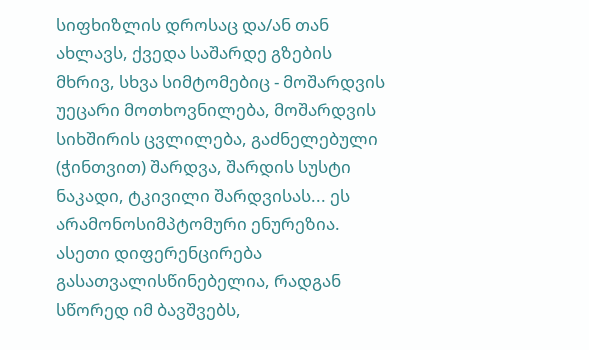სიფხიზლის დროსაც და/ან თან ახლავს, ქვედა საშარდე გზების მხრივ, სხვა სიმტომებიც - მოშარდვის უეცარი მოთხოვნილება, მოშარდვის სიხშირის ცვლილება, გაძნელებული (ჭინთვით) შარდვა, შარდის სუსტი ნაკადი, ტკივილი შარდვისას... ეს არამონოსიმპტომური ენურეზია. ასეთი დიფერენცირება გასათვალისწინებელია, რადგან სწორედ იმ ბავშვებს,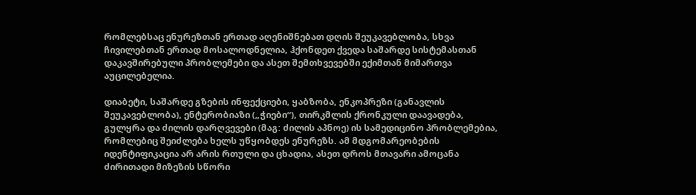რომლებსაც ენურეზთან ერთად აღენიშნებათ დღის შეუკავებლობა, სხვა ჩივილებთან ერთად მოსალოდნელია, ჰქონდეთ ქვედა საშარდე სისტემასთან დაკავშირებული პრობლემები და ასეთ შემთხვევებში ექიმთან მიმართვა აუცილებელია.

დიაბეტი, საშარდე გზების ინფექციები, ყაბზობა, ენკოპრეზი (განავლის შეუკავებლობა), ენტერობიაზი („ჭიები“), თირკმლის ქრონკული დაავადება, გულყრა და ძილის დარღვევები (მაგ: ძილის აპნოე) ის სამედიცინო პრობლემებია, რომლებიც შეიძლება ხელს უწყობდეს ენურეზს. ამ მდგომარეობების იდენტიფიკაცია არ არის რთული და ცხადია, ასეთ დროს მთავარი ამოცანა ძირითადი მიზეზის სწორი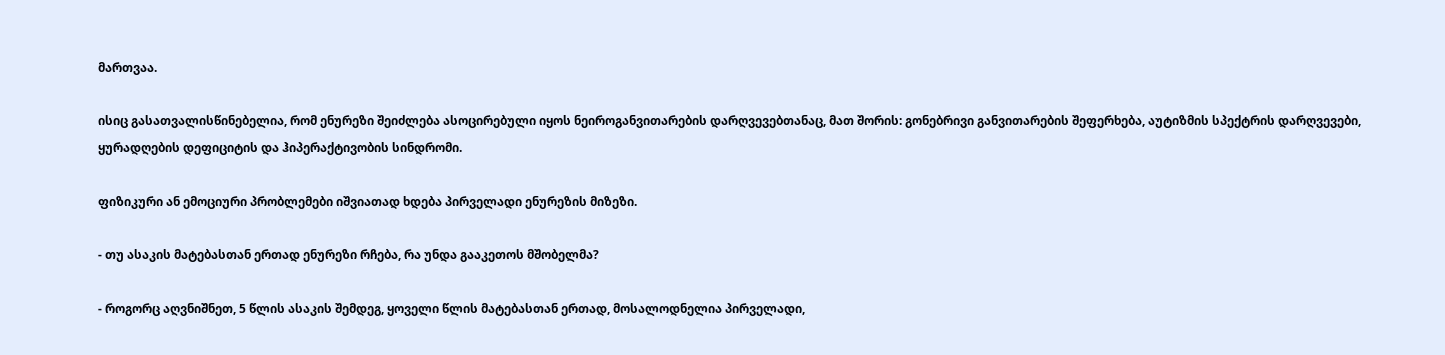მართვაა.

ისიც გასათვალისწინებელია, რომ ენურეზი შეიძლება ასოცირებული იყოს ნეიროგანვითარების დარღვევებთანაც, მათ შორის: გონებრივი განვითარების შეფერხება, აუტიზმის სპექტრის დარღვევები, ყურადღების დეფიციტის და ჰიპერაქტივობის სინდრომი.

ფიზიკური ან ემოციური პრობლემები იშვიათად ხდება პირველადი ენურეზის მიზეზი.

- თუ ასაკის მატებასთან ერთად ენურეზი რჩება, რა უნდა გააკეთოს მშობელმა?

- როგორც აღვნიშნეთ, 5 წლის ასაკის შემდეგ, ყოველი წლის მატებასთან ერთად, მოსალოდნელია პირველადი,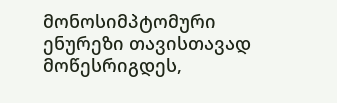მონოსიმპტომური ენურეზი თავისთავად მოწესრიგდეს,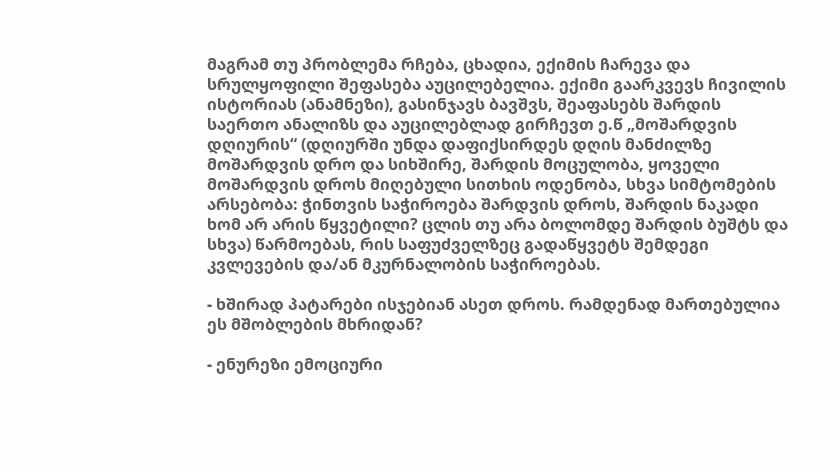მაგრამ თუ პრობლემა რჩება, ცხადია, ექიმის ჩარევა და სრულყოფილი შეფასება აუცილებელია. ექიმი გაარკვევს ჩივილის ისტორიას (ანამნეზი), გასინჯავს ბავშვს, შეაფასებს შარდის საერთო ანალიზს და აუცილებლად გირჩევთ ე.წ „მოშარდვის დღიურის“ (დღიურში უნდა დაფიქსირდეს დღის მანძილზე მოშარდვის დრო და სიხშირე, შარდის მოცულობა, ყოველი მოშარდვის დროს მიღებული სითხის ოდენობა, სხვა სიმტომების არსებობა: ჭინთვის საჭიროება შარდვის დროს, შარდის ნაკადი ხომ არ არის წყვეტილი? ცლის თუ არა ბოლომდე შარდის ბუშტს და სხვა) წარმოებას, რის საფუძველზეც გადაწყვეტს შემდეგი კვლევების და/ან მკურნალობის საჭიროებას.

- ხშირად პატარები ისჯებიან ასეთ დროს. რამდენად მართებულია ეს მშობლების მხრიდან?

- ენურეზი ემოციური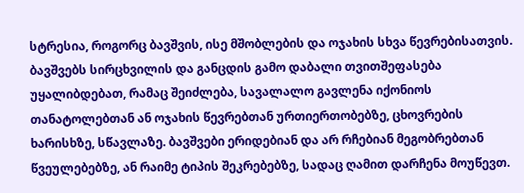სტრესია, როგორც ბავშვის, ისე მშობლების და ოჯახის სხვა წევრებისათვის. ბავშვებს სირცხვილის და განცდის გამო დაბალი თვითშეფასება უყალიბდებათ, რამაც შეიძლება, სავალალო გავლენა იქონიოს თანატოლებთან ან ოჯახის წევრებთან ურთიერთობებზე, ცხოვრების ხარისხზე, სწავლაზე. ბავშვები ერიდებიან და არ რჩებიან მეგობრებთან წვეულებებზე, ან რაიმე ტიპის შეკრებებზე, სადაც ღამით დარჩენა მოუწევთ.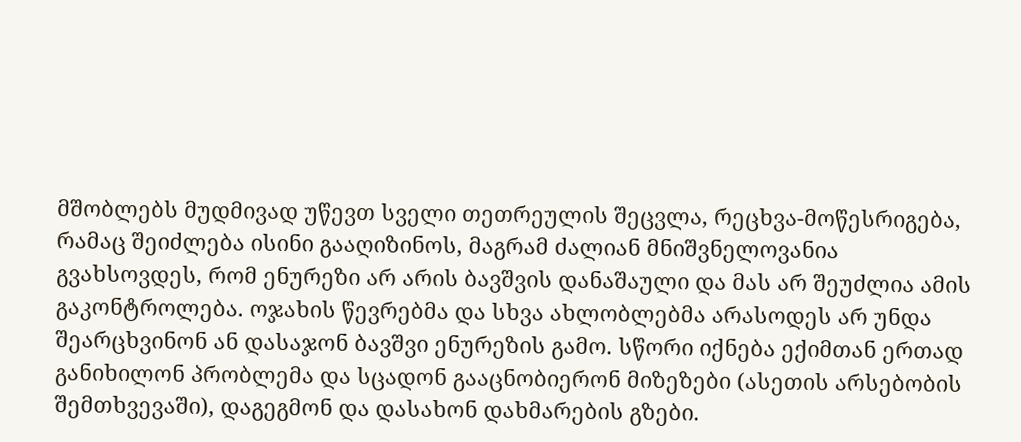მშობლებს მუდმივად უწევთ სველი თეთრეულის შეცვლა, რეცხვა-მოწესრიგება, რამაც შეიძლება ისინი გააღიზინოს, მაგრამ ძალიან მნიშვნელოვანია გვახსოვდეს, რომ ენურეზი არ არის ბავშვის დანაშაული და მას არ შეუძლია ამის გაკონტროლება. ოჯახის წევრებმა და სხვა ახლობლებმა არასოდეს არ უნდა შეარცხვინონ ან დასაჯონ ბავშვი ენურეზის გამო. სწორი იქნება ექიმთან ერთად განიხილონ პრობლემა და სცადონ გააცნობიერონ მიზეზები (ასეთის არსებობის შემთხვევაში), დაგეგმონ და დასახონ დახმარების გზები.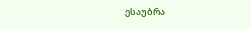ესაუბრა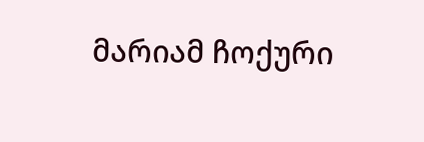მარიამ ჩოქური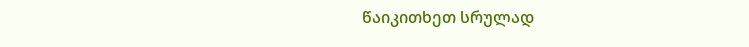წაიკითხეთ სრულად